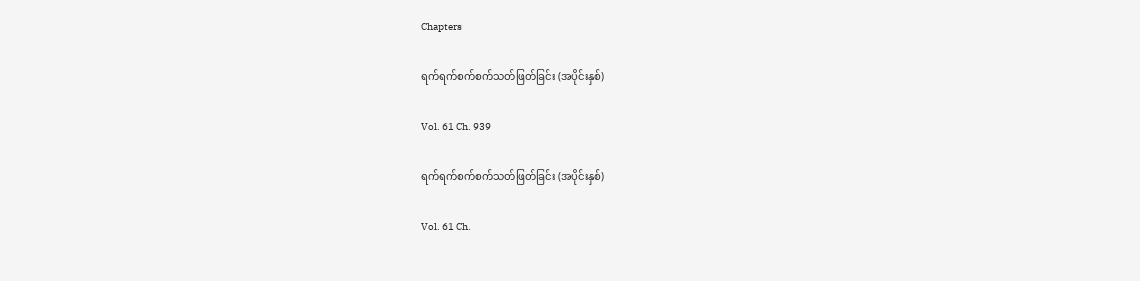Chapters

ရက်ရက်စက်စက်သတ်ဖြတ်ခြင်း (အပိုင်းနှစ်)

Vol. 61 Ch. 939

ရက်ရက်စက်စက်သတ်ဖြတ်ခြင်း (အပိုင်းနှစ်)

Vol. 61 Ch.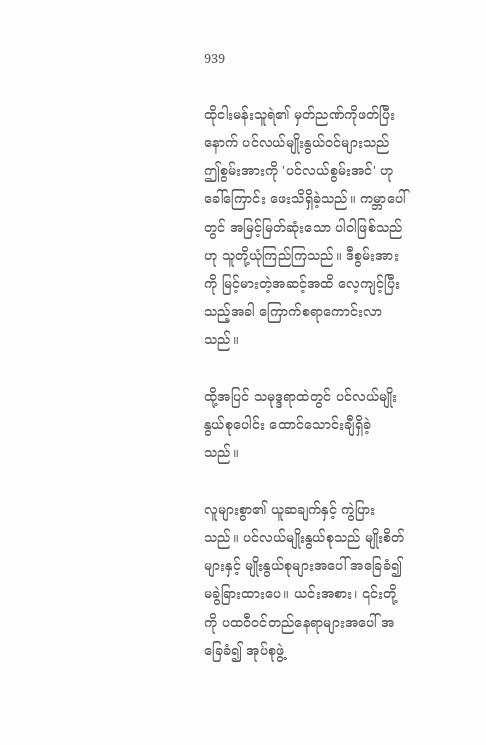939

ထိုငါးမန်းသူရဲ၏ မှတ်ညဏ်ကိုဖတ်ပြီးနောက် ပင်လယ်မျိုးနွယ်ဝင်များသည် ဤစွမ်းအားကို 'ပင်လယ်စွမ်းအင်' ဟုခေါ်ကြောင်း ဖေးသိရှိခဲ့သည်။ ကမ္ဘာပေါ်တွင် အမြင့်မြတ်ဆုံးသော ပါဝါဖြစ်သည်ဟု သူတို့ယုံကြည်ကြသည်။ ဒီစွမ်းအားကို မြင့်မားတဲ့အဆင့်အထိ လေ့ကျင့်ပြီးသည့်အခါ ကြောက်စရာကောင်းလာသည်။

ထို့အပြင် သမုဒ္ဒရာထဲတွင် ပင်လယ်မျိုးနွယ်စုပေါင်း ထောင်သောင်းချီရှိခဲ့သည်။

လူများစွာ၏ ယူဆချက်နှင့် ကွဲပြားသည်။ ပင်လယ်မျိုးနွယ်စုသည် မျိုးစိတ်များနှင့် မျိုးနွယ်စုများအပေါ် အခြေခံ၍ မခွဲခြားထားပေ။ ယင်းအစား၊ ၎င်းတို့ကို ပထဝီဝင်တည်နေရာများအပေါ် အခြေခံ၍ အုပ်စုဖွဲ့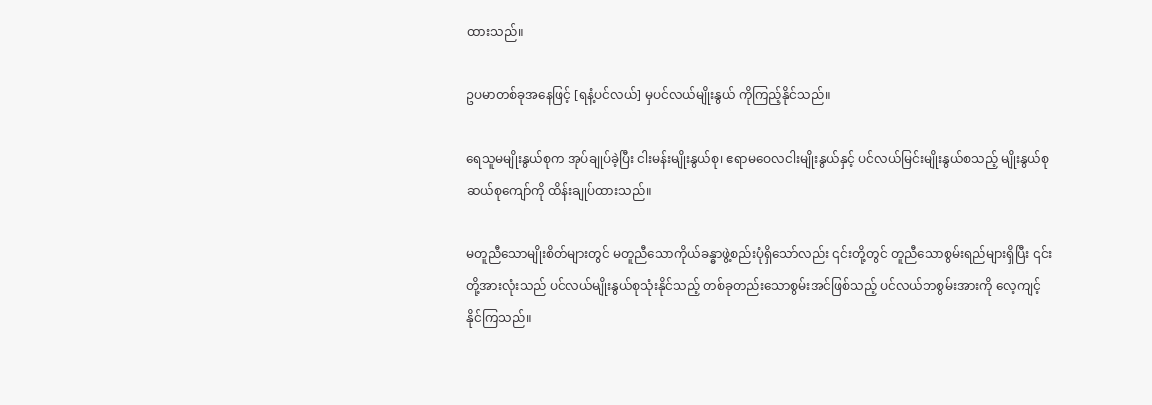ထားသည်။

ဥပမာတစ်ခုအနေဖြင့် [ရနံ့ပင်လယ်] မှပင်လယ်မျိုးနွယ် ကိုကြည့်နိုင်သည်။

ရေသူမမျိုးနွယ်စုက အုပ်ချုပ်ခဲ့ပြီး ငါးမန်းမျိုးနွယ်စု၊ ဧရာမဝေလငါးမျိုးနွယ်နှင့် ပင်လယ်မြင်းမျိုးနွယ်စသည့် မျိုးနွယ်စု ဆယ်စုကျော်ကို ထိန်းချုပ်ထားသည်။

မတူညီသောမျိုးစိတ်များတွင် မတူညီသောကိုယ်ခန္ဓာဖွဲ့စည်းပုံရှိသော်လည်း ၎င်းတို့တွင် တူညီသောစွမ်းရည်များရှိပြီး ၎င်းတို့အားလုံးသည် ပင်လယ်မျိုးနွယ်စုသုံးနိုင်သည့် တစ်ခုတည်းသောစွမ်းအင်ဖြစ်သည့် ပင်လယ်ဘစွမ်းအားကို လေ့ကျင့်နိုင်ကြသည်။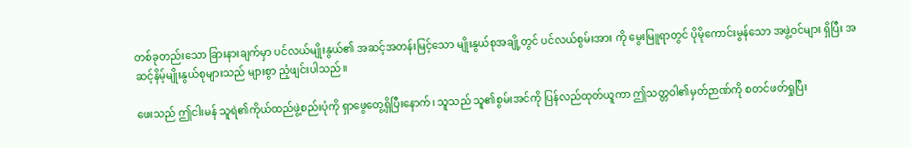တစ်ခုတည်းသော ခြားနားချက်မှာ ပင်လယ်မျိုးနွယ်၏ အဆင့်အတန်းမြင့်သော မျိုးနွယ်စုအချို့တွင် ပင်လယ်စွမ်းအား ကို မွေးမြူရာတွင် ပိုမိုကောင်းမွန်သော အဖွဲ့ဝင်များ ရှိပြီး အဆင့်နိမ့်မျိုးနွယ်စုများသည် များစွာ ညံ့ဖျင်းပါသည်။

ဖေးသည် ဤငါးမန် သူရဲ၏ကိုယ်ထည်ဖွဲ့စည်းပုံကို ရှာဖွေတွေ့ရှိပြီးနောက်၊ သူသည် သူ၏စွမ်းအင်ကို ပြန်လည်ထုတ်ယူကာ ဤသတ္တဝါ၏မှတ်ဉာဏ်ကို စတင်ဖတ်ရှုပြီး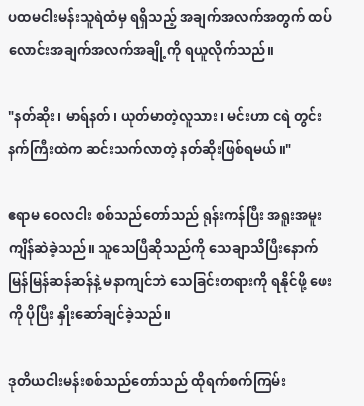ပထမငါးမန်းသူရဲထံမှ ရရှိသည့် အချက်အလက်အတွက် ထပ်လောင်းအချက်အလက်အချို့ကို ရယူလိုက်သည်။

"နတ်ဆိုး၊ မာရ်နတ်၊ ယုတ်မာတဲ့လူသား၊ မင်းဟာ ငရဲ တွင်းနက်ကြီးထဲက ဆင်းသက်လာတဲ့ နတ်ဆိုးဖြစ်ရမယ်။"

ဧရာမ ဝေလငါး စစ်သည်တော်သည် ရုန်းကန်ပြီး အရူးအမူး ကျိန်ဆဲခဲ့သည်။ သူသေပြီဆိုသည်ကို သေချာသိပြီးနောက် မြန်မြန်ဆန်ဆန်နဲ့ မနာကျင်ဘဲ သေခြင်းတရားကို ရနိုင်ဖို့ ဖေးကို ပိုပြီး နှိုးဆော်ချင်ခဲ့သည်။

ဒုတိယငါးမန်းစစ်သည်တော်သည် ထိုရက်စက်ကြမ်း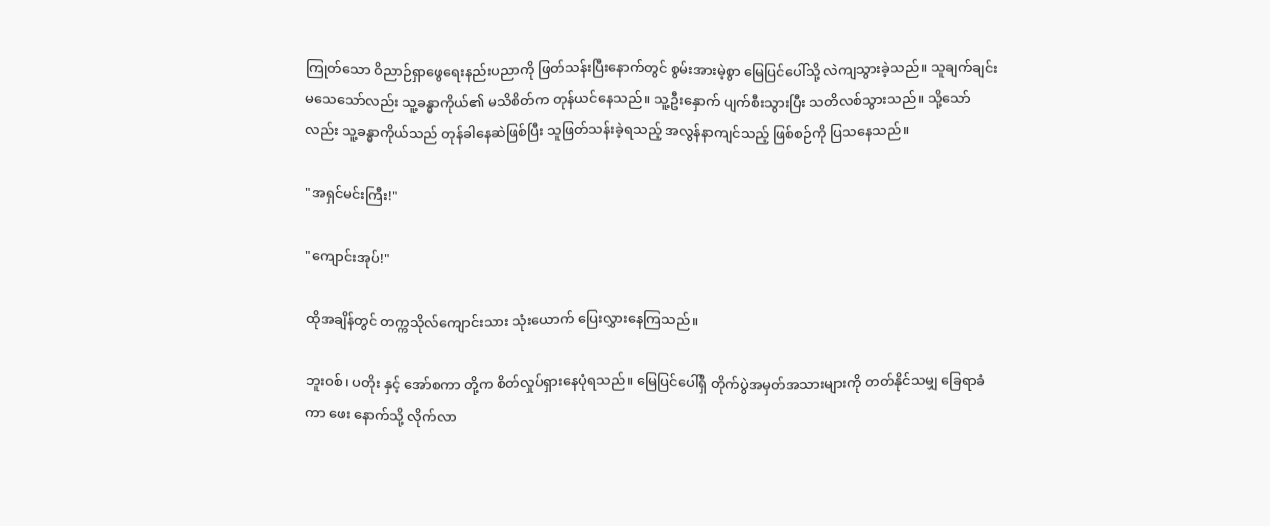ကြုတ်သော ဝိညာဉ်ရှာဖွေရေးနည်းပညာကို ဖြတ်သန်းပြီးနောက်တွင် စွမ်းအားမဲ့စွာ မြေပြင်ပေါ်သို့ လဲကျသွားခဲ့သည်။ သူချက်ချင်းမသေသော်လည်း သူ့ခန္ဓာကိုယ်၏ မသိစိတ်က တုန်ယင်နေသည်။ သူ့ဦးနှောက် ပျက်စီးသွားပြီး သတိလစ်သွားသည်။ သို့သော်လည်း သူ့ခန္ဓာကိုယ်သည် တုန်ခါနေဆဲဖြစ်ပြီး သူဖြတ်သန်းခဲ့ရသည့် အလွန်နာကျင်သည့် ဖြစ်စဉ်ကို ပြသနေသည်။

"အရှင်မင်းကြီး!"

"ကျောင်းအုပ်!"

ထိုအချိန်တွင် တက္ကသိုလ်ကျောင်းသား သုံးယောက် ပြေးလွှားနေကြသည်။

ဘူးဝစ်၊ ပတိုး နှင့် အော်စကာ တို့က စိတ်လှုပ်ရှားနေပုံရသည်။ မြေပြင်ပေါ်ရှိ တိုက်ပွဲအမှတ်အသားများကို တတ်နိုင်သမျှ ခြေရာခံကာ ဖေး နောက်သို့ လိုက်လာ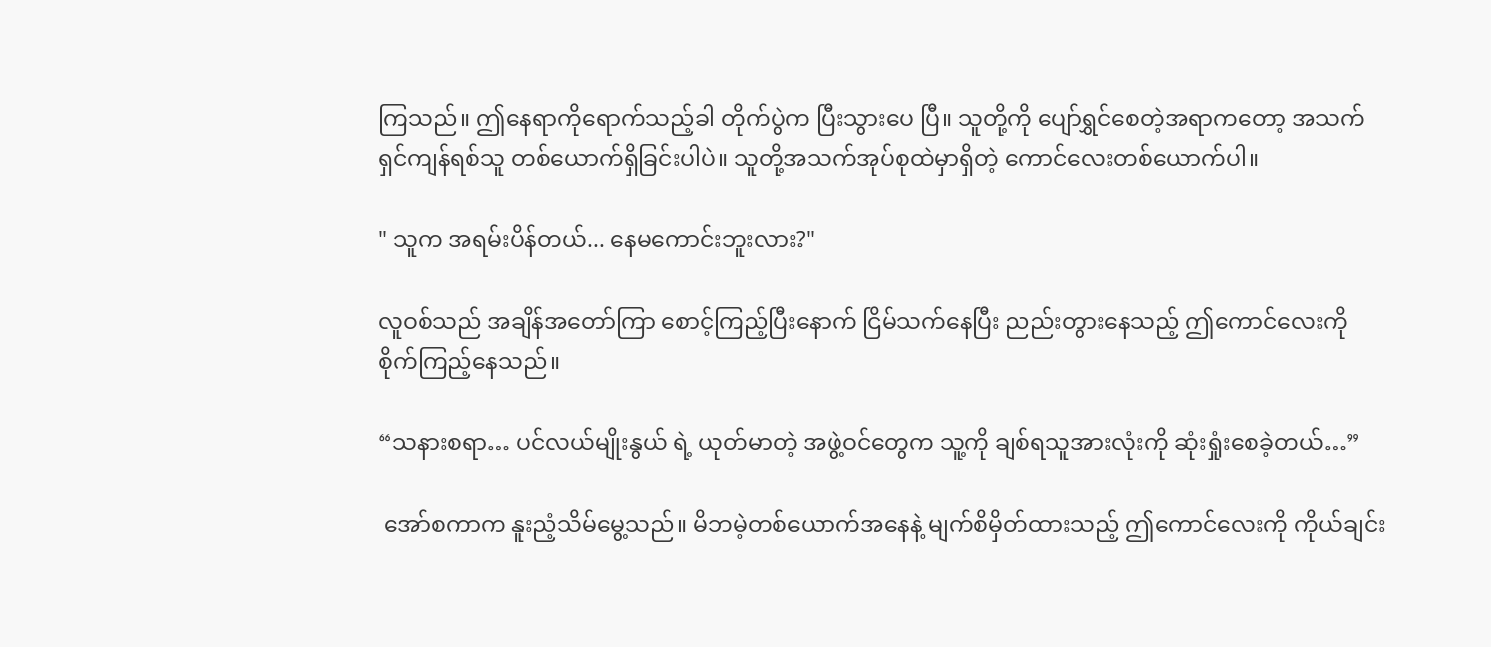ကြသည်။ ဤနေရာကိုရောက်သည့်ခါ တိုက်ပွဲက ပြီးသွား‌ပေ ပြီ။ သူတို့ကို ပျော်ရွှင်စေတဲ့အရာကတော့ အသက်ရှင်ကျန်ရစ်သူ တစ်ယောက်ရှိခြင်းပါပဲ။ သူတို့အသက်အုပ်စုထဲမှာရှိတဲ့ ကောင်လေးတစ်ယောက်ပါ။

" သူက အရမ်းပိန်တယ်... နေမကောင်းဘူးလား?"

လူဝစ်သည် အချိန်အတော်ကြာ စောင့်ကြည့်ပြီးနောက် ငြိမ်သက်နေပြီး ညည်းတွားနေသည့် ဤကောင်လေးကို စိုက်ကြည့်နေသည်။

“သနားစရာ… ပင်လယ်မျိုးနွယ် ရဲ့ ယုတ်မာတဲ့ အဖွဲ့ဝင်တွေက သူ့ကို ချစ်ရသူအားလုံးကို ဆုံးရှုံးစေခဲ့တယ်…”

 အော်စကာက နူးညံ့သိမ်မွေ့သည်။ မိဘမဲ့တစ်ယောက်အနေနဲ့ မျက်စိမှိတ်ထားသည့် ဤကောင်လေးကို ကိုယ်ချင်း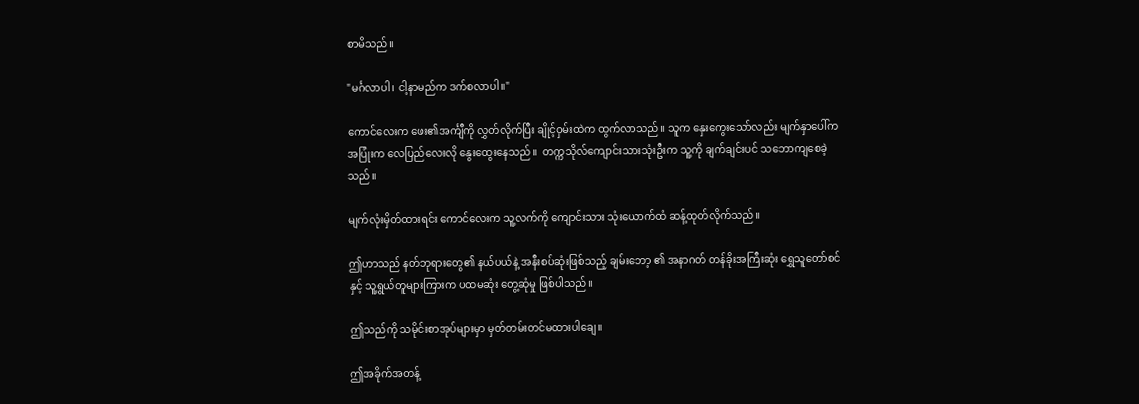စာမိသည်။

"မင်္ဂလာပါ၊ ငါ့နာမည်က ဒက်စလာပါ။"

ကောင်လေးက ဖေး၏အင်္ကျီကို လွှတ်လိုက်ပြီး ချိုင့်ဝှမ်းထဲက ထွက်လာသည်။ သူက နှေးကွေးသော်လည်း မျက်နှာပေါ်က အပြုံးက လေပြည်လေးလို နွေးထွေးနေသည်။  တက္ကသိုလ်ကျောင်းသားသုံးဦးက သူ့ကို ချက်ချင်းပင် သဘောကျစေခဲ့သည်။

မျက်လုံးမှိတ်ထားရင်း ကောင်လေးက သူ့လက်ကို ကျောင်းသား သုံးယောက်ထံ ဆန့်ထုတ်လိုက်သည်။

ဤဟာသည် နတ်ဘုရားတွေ၏ နယ်ပယ်နဲ့ အနီးစပ်ဆုံးဖြစ်သည့် ချမ်းဘော့ ၏ အနာဂတ် တန်ခိုးအကြီးဆုံး ရွှေသူတော်စင် နှင့် သူ့ရွယ်တူများကြားက ပထမဆုံး တွေ့ဆုံမှု ဖြစ်ပါသည်။

ဤသည်ကို သမိုင်းစာအုပ်များမှာ မှတ်တမ်းတင်မထားပါချေ။

ဤအခိုက်အတန့်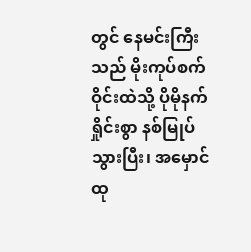တွင် နေမင်းကြီးသည် မိုးကုပ်စက်ဝိုင်းထဲသို့ ပိုမိုနက်ရှိုင်းစွာ နစ်မြုပ်သွားပြီး၊ အမှောင်ထု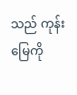သည် ကုန်းမြေကို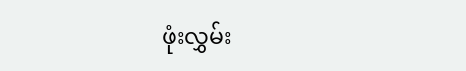ဖုံးလွှမ်း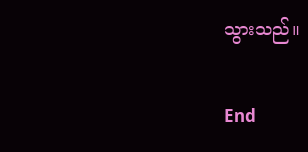သွားသည်။

End